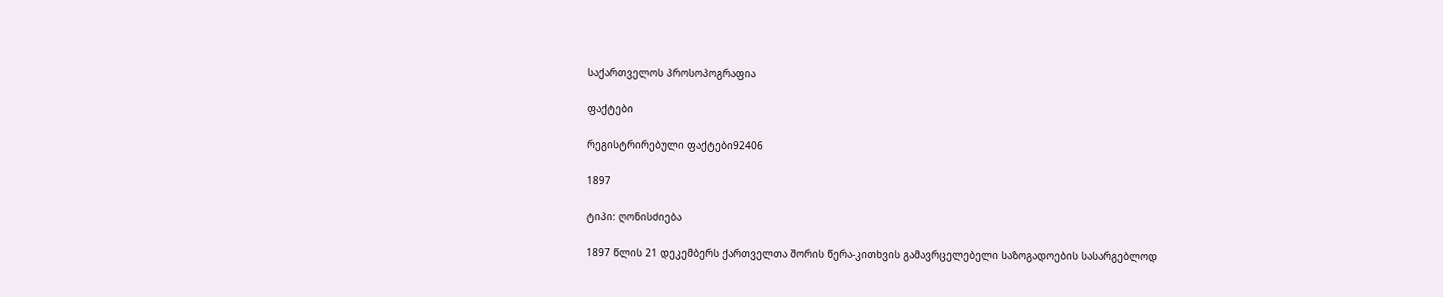საქართველოს პროსოპოგრაფია

ფაქტები

რეგისტრირებული ფაქტები92406

1897

ტიპი: ღონისძიება

1897 წლის 21 დეკემბერს ქართველთა შორის წერა-კითხვის გამავრცელებელი საზოგადოების სასარგებლოდ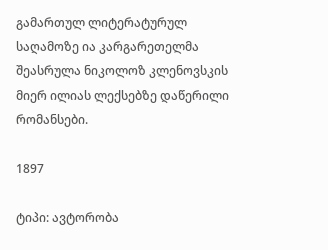გამართულ ლიტერატურულ საღამოზე ია კარგარეთელმა შეასრულა ნიკოლოზ კლენოვსკის მიერ ილიას ლექსებზე დაწერილი რომანსები.

1897

ტიპი: ავტორობა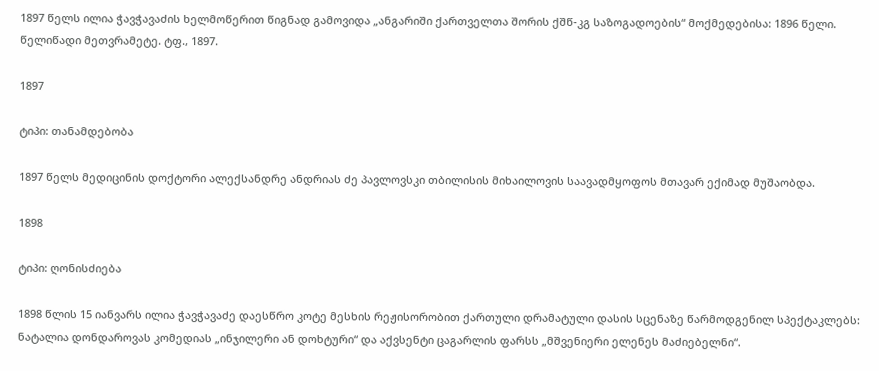1897 წელს ილია ჭავჭავაძის ხელმოწერით წიგნად გამოვიდა „ანგარიში ქართველთა შორის ქშწ-კგ საზოგადოების“ მოქმედებისა: 1896 წელი. წელიწადი მეთვრამეტე. ტფ., 1897.

1897

ტიპი: თანამდებობა

1897 წელს მედიცინის დოქტორი ალექსანდრე ანდრიას ძე პავლოვსკი თბილისის მიხაილოვის საავადმყოფოს მთავარ ექიმად მუშაობდა.

1898

ტიპი: ღონისძიება

1898 წლის 15 იანვარს ილია ჭავჭავაძე დაესწრო კოტე მესხის რეჟისორობით ქართული დრამატული დასის სცენაზე წარმოდგენილ სპექტაკლებს: ნატალია დონდაროვას კომედიას „ინჯილერი ან დოხტური“ და აქვსენტი ცაგარლის ფარსს „მშვენიერი ელენეს მაძიებელნი“.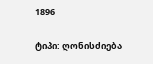1896

ტიპი: ღონისძიება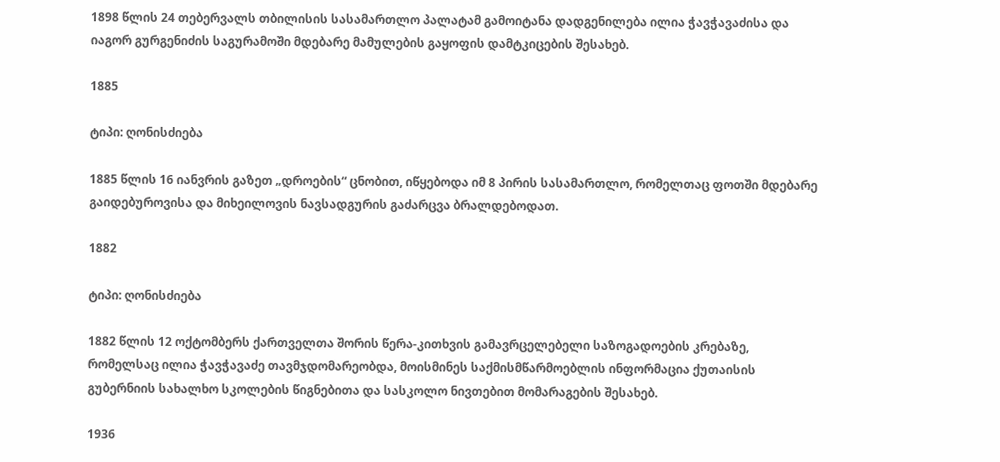1898 წლის 24 თებერვალს თბილისის სასამართლო პალატამ გამოიტანა დადგენილება ილია ჭავჭავაძისა და იაგორ გურგენიძის საგურამოში მდებარე მამულების გაყოფის დამტკიცების შესახებ.

1885

ტიპი: ღონისძიება

1885 წლის 16 იანვრის გაზეთ „დროების“ ცნობით, იწყებოდა იმ 8 პირის სასამართლო, რომელთაც ფოთში მდებარე გაიდებუროვისა და მიხეილოვის ნავსადგურის გაძარცვა ბრალდებოდათ.

1882

ტიპი: ღონისძიება

1882 წლის 12 ოქტომბერს ქართველთა შორის წერა-კითხვის გამავრცელებელი საზოგადოების კრებაზე, რომელსაც ილია ჭავჭავაძე თავმჯდომარეობდა, მოისმინეს საქმისმწარმოებლის ინფორმაცია ქუთაისის გუბერნიის სახალხო სკოლების წიგნებითა და სასკოლო ნივთებით მომარაგების შესახებ.

1936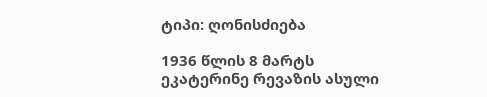ტიპი: ღონისძიება

1936 წლის 8 მარტს ეკატერინე რევაზის ასული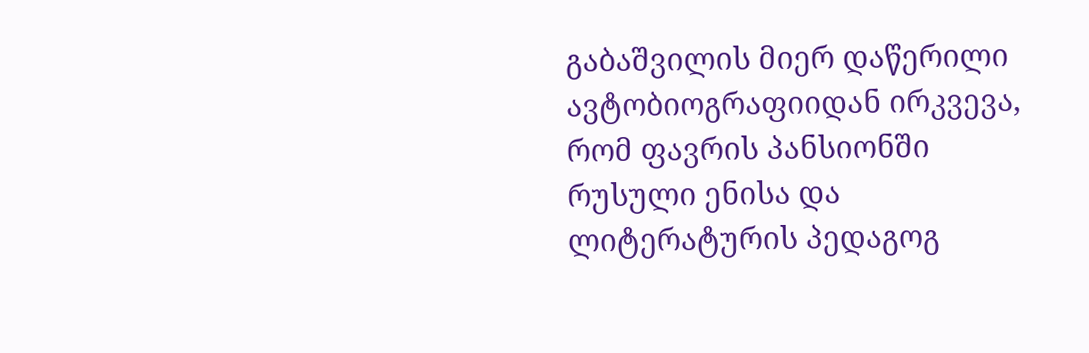გაბაშვილის მიერ დაწერილი ავტობიოგრაფიიდან ირკვევა, რომ ფავრის პანსიონში რუსული ენისა და ლიტერატურის პედაგოგ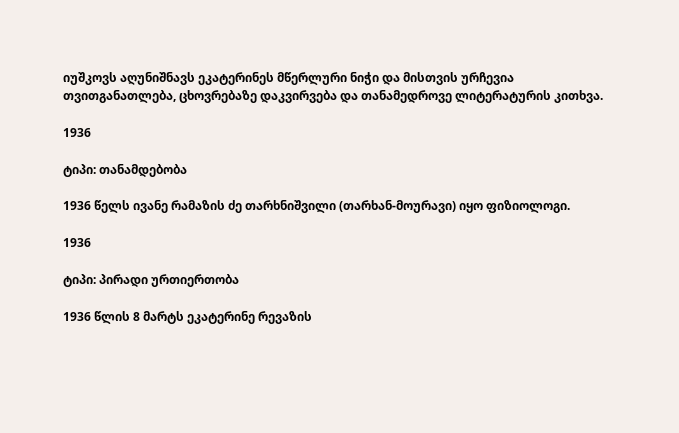იუშკოვს აღუნიშნავს ეკატერინეს მწერლური ნიჭი და მისთვის ურჩევია თვითგანათლება, ცხოვრებაზე დაკვირვება და თანამედროვე ლიტერატურის კითხვა.

1936

ტიპი: თანამდებობა

1936 წელს ივანე რამაზის ძე თარხნიშვილი (თარხან-მოურავი) იყო ფიზიოლოგი.

1936

ტიპი: პირადი ურთიერთობა

1936 წლის 8 მარტს ეკატერინე რევაზის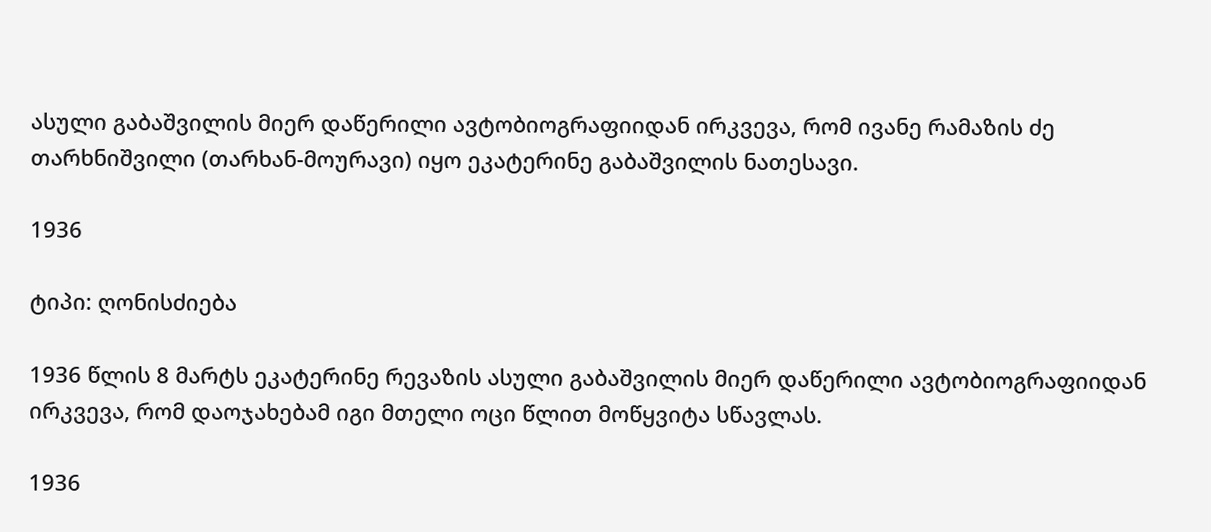ასული გაბაშვილის მიერ დაწერილი ავტობიოგრაფიიდან ირკვევა, რომ ივანე რამაზის ძე თარხნიშვილი (თარხან-მოურავი) იყო ეკატერინე გაბაშვილის ნათესავი.

1936

ტიპი: ღონისძიება

1936 წლის 8 მარტს ეკატერინე რევაზის ასული გაბაშვილის მიერ დაწერილი ავტობიოგრაფიიდან ირკვევა, რომ დაოჯახებამ იგი მთელი ოცი წლით მოწყვიტა სწავლას.

1936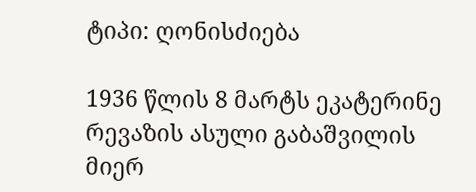ტიპი: ღონისძიება

1936 წლის 8 მარტს ეკატერინე რევაზის ასული გაბაშვილის მიერ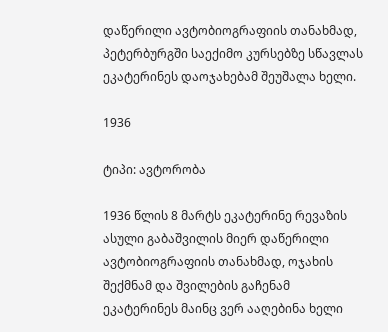დაწერილი ავტობიოგრაფიის თანახმად, პეტერბურგში საექიმო კურსებზე სწავლას ეკატერინეს დაოჯახებამ შეუშალა ხელი.

1936

ტიპი: ავტორობა

1936 წლის 8 მარტს ეკატერინე რევაზის ასული გაბაშვილის მიერ დაწერილი ავტობიოგრაფიის თანახმად, ოჯახის შექმნამ და შვილების გაჩენამ ეკატერინეს მაინც ვერ ააღებინა ხელი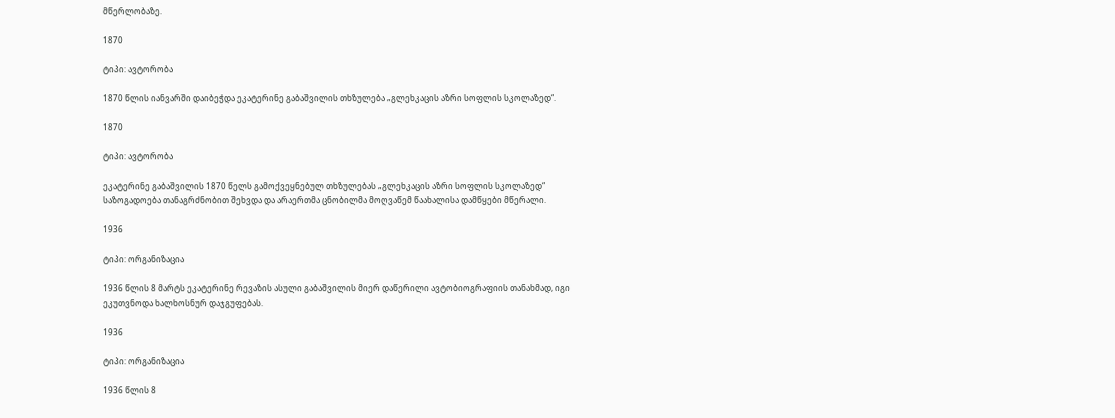მწერლობაზე.

1870

ტიპი: ავტორობა

1870 წლის იანვარში დაიბეჭდა ეკატერინე გაბაშვილის თხზულება „გლეხკაცის აზრი სოფლის სკოლაზედ“.

1870

ტიპი: ავტორობა

ეკატერინე გაბაშვილის 1870 წელს გამოქვეყნებულ თხზულებას „გლეხკაცის აზრი სოფლის სკოლაზედ“ საზოგადოება თანაგრძნობით შეხვდა და არაერთმა ცნობილმა მოღვაწემ წაახალისა დამწყები მწერალი.

1936

ტიპი: ორგანიზაცია

1936 წლის 8 მარტს ეკატერინე რევაზის ასული გაბაშვილის მიერ დაწერილი ავტობიოგრაფიის თანახმად, იგი ეკუთვნოდა ხალხოსნურ დაჯგუფებას.

1936

ტიპი: ორგანიზაცია

1936 წლის 8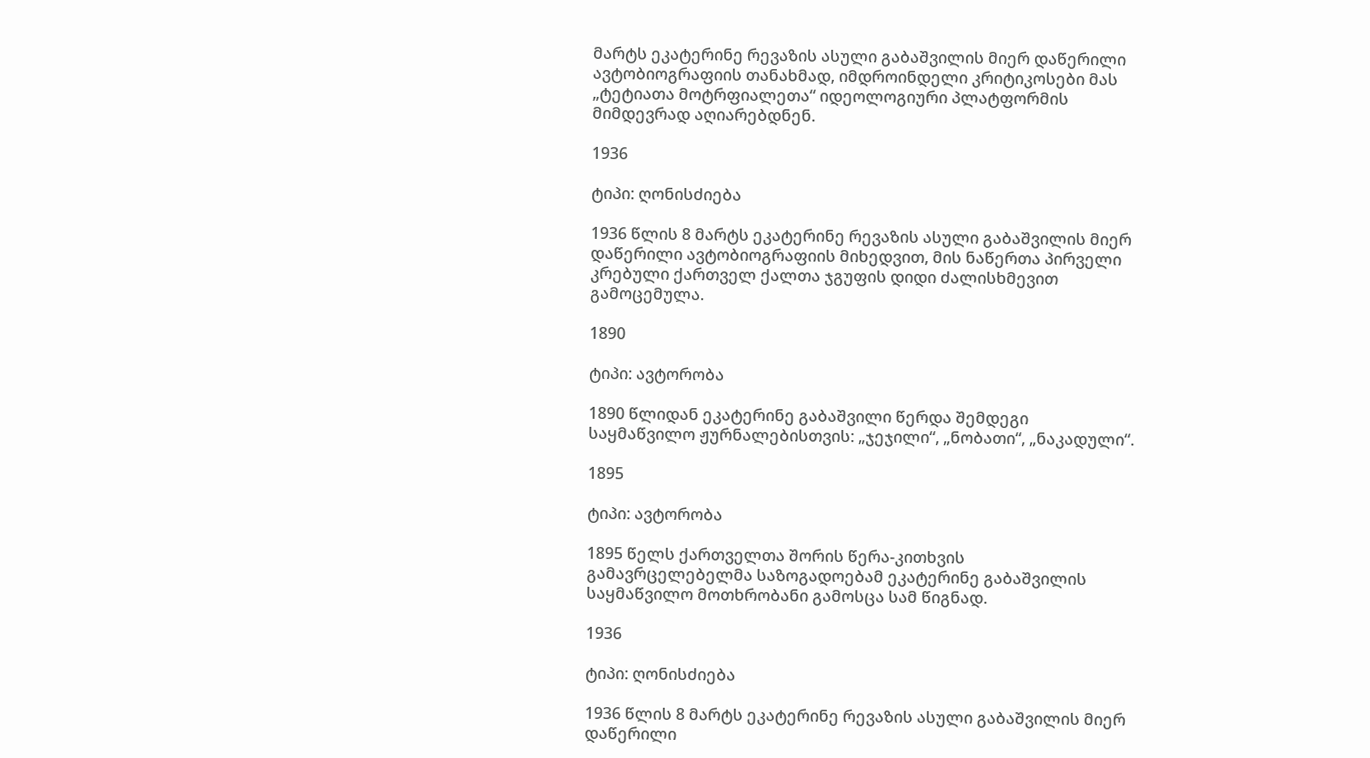მარტს ეკატერინე რევაზის ასული გაბაშვილის მიერ დაწერილი ავტობიოგრაფიის თანახმად, იმდროინდელი კრიტიკოსები მას „ტეტიათა მოტრფიალეთა“ იდეოლოგიური პლატფორმის მიმდევრად აღიარებდნენ.

1936

ტიპი: ღონისძიება

1936 წლის 8 მარტს ეკატერინე რევაზის ასული გაბაშვილის მიერ დაწერილი ავტობიოგრაფიის მიხედვით, მის ნაწერთა პირველი კრებული ქართველ ქალთა ჯგუფის დიდი ძალისხმევით გამოცემულა.

1890

ტიპი: ავტორობა

1890 წლიდან ეკატერინე გაბაშვილი წერდა შემდეგი საყმაწვილო ჟურნალებისთვის: „ჯეჯილი“, „ნობათი“, „ნაკადული“.

1895

ტიპი: ავტორობა

1895 წელს ქართველთა შორის წერა-კითხვის გამავრცელებელმა საზოგადოებამ ეკატერინე გაბაშვილის საყმაწვილო მოთხრობანი გამოსცა სამ წიგნად.

1936

ტიპი: ღონისძიება

1936 წლის 8 მარტს ეკატერინე რევაზის ასული გაბაშვილის მიერ დაწერილი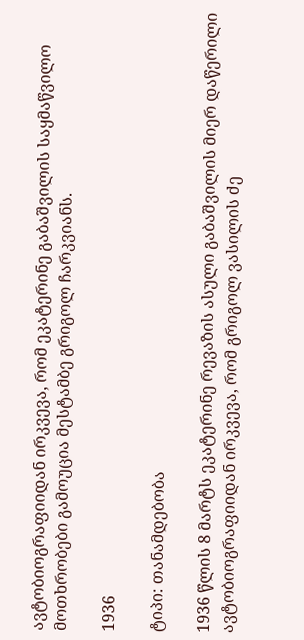ავტობიოგრაფიიდან ირკვევა, რომ ეკატერინე გაბაშვილის საყმაწვილო მოთხრობები გამოუცია მესტამბე გრიგოლ ჩარკვიანს.

1936

ტიპი: თანამდებობა

1936 წლის 8 მარტს ეკატერინე რევაზის ასული გაბაშვილის მიერ დაწერილი ავტობიოგრაფიიდან ირკვევა, რომ გრიგოლ ვასილის ძე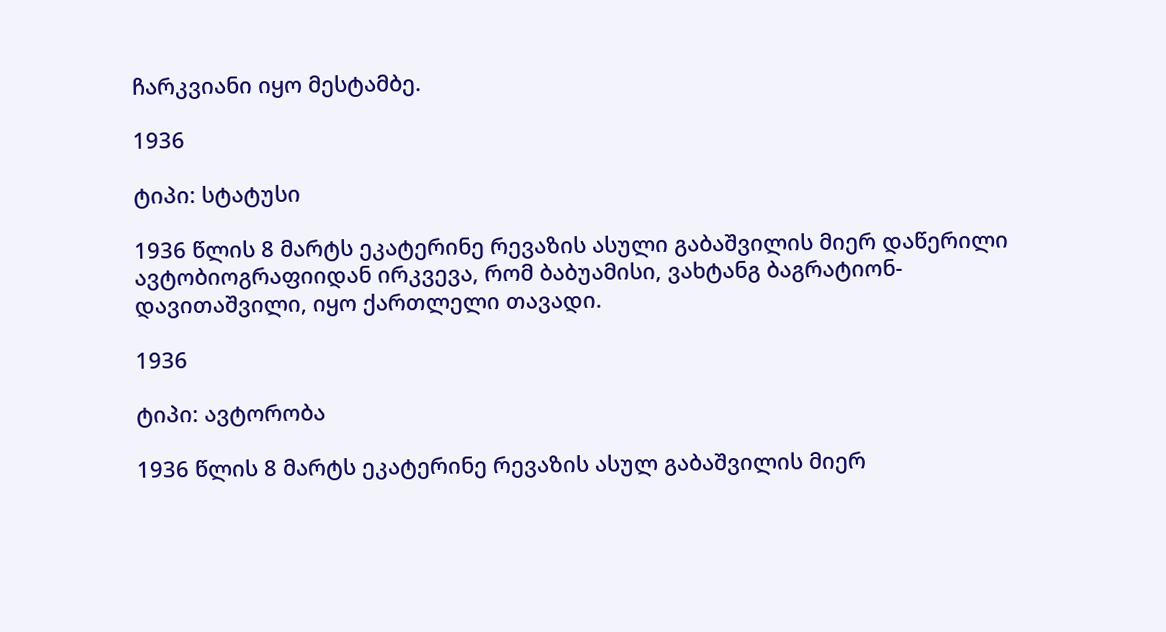ჩარკვიანი იყო მესტამბე.

1936

ტიპი: სტატუსი

1936 წლის 8 მარტს ეკატერინე რევაზის ასული გაბაშვილის მიერ დაწერილი ავტობიოგრაფიიდან ირკვევა, რომ ბაბუამისი, ვახტანგ ბაგრატიონ-დავითაშვილი, იყო ქართლელი თავადი.

1936

ტიპი: ავტორობა

1936 წლის 8 მარტს ეკატერინე რევაზის ასულ გაბაშვილის მიერ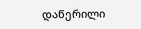დაწერილი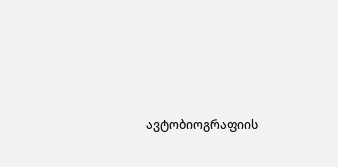ავტობიოგრაფიის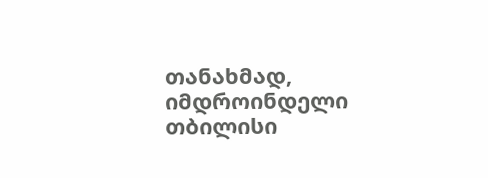თანახმად, იმდროინდელი თბილისი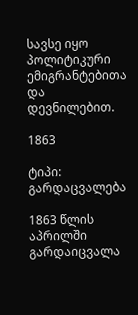სავსე იყო პოლიტიკური ემიგრანტებითა და დევნილებით.

1863

ტიპი: გარდაცვალება

1863 წლის აპრილში გარდაიცვალა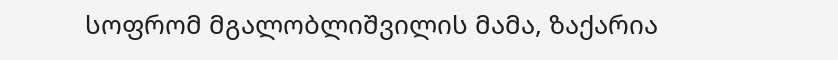სოფრომ მგალობლიშვილის მამა, ზაქარია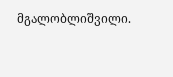მგალობლიშვილი.